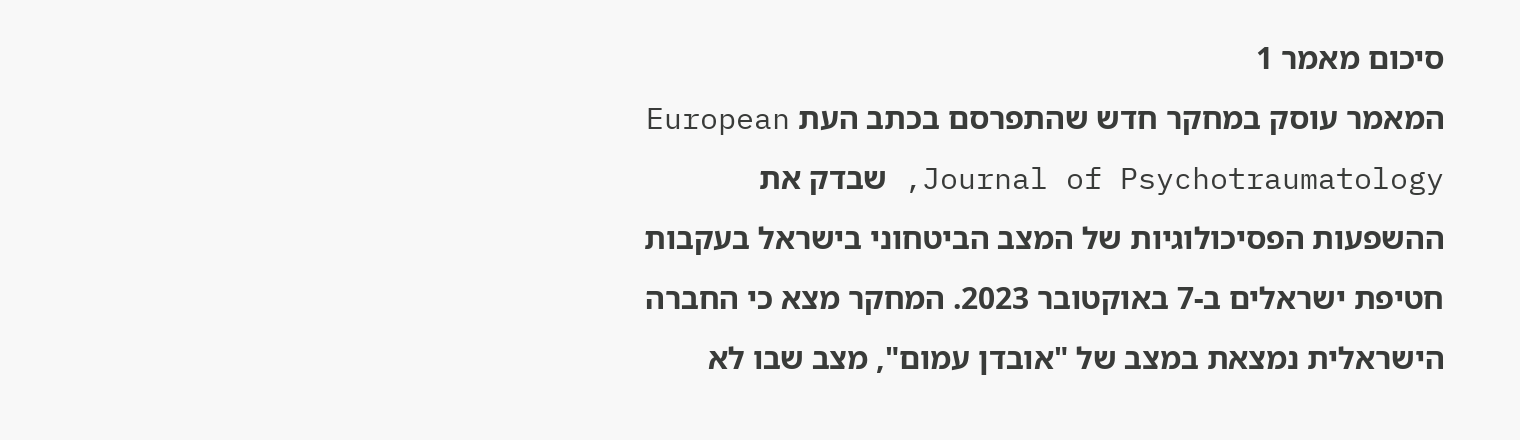סיכום מאמר 1
המאמר עוסק במחקר חדש שהתפרסם בכתב העת European Journal of Psychotraumatology, שבדק את ההשפעות הפסיכולוגיות של המצב הביטחוני בישראל בעקבות חטיפת ישראלים ב-7 באוקטובר 2023. המחקר מצא כי החברה הישראלית נמצאת במצב של "אובדן עמום", מצב שבו לא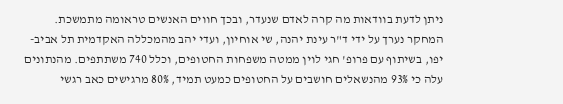ניתן לדעת בוודאות מה קרה לאדם שנעדר, ובכך חווים האנשים טראומה מתמשכת.
המחקר נערך על ידי ד"ר עינת יהנה, שי אוחיון, ועדי יהב מהמכללה האקדמית תל אביב-יפו, בשיתוף עם פרופ' חגי לוין ממטה משפחות החטופים, וכלל 740 משתתפים. מהנתונים עלה כי 93% מהנשאלים חושבים על החטופים כמעט תמיד, 80% מרגישים כאב רגשי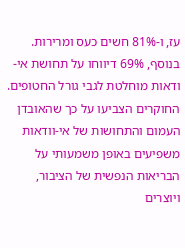עז, ו-81% חשים כעס ומרירות. בנוסף, 69% דיווחו על תחושת אי-ודאות מוחלטת לגבי גורל החטופים.
החוקרים הצביעו על כך שהאובדן העמום והתחושות של אי-וודאות משפיעים באופן משמעותי על הבריאות הנפשית של הציבור, ויוצרים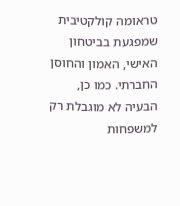טראומה קולקטיבית שמפגעת בביטחון האישי, האמון והחוסן החברתי. כמו כן, הבעיה לא מוגבלת רק למשפחות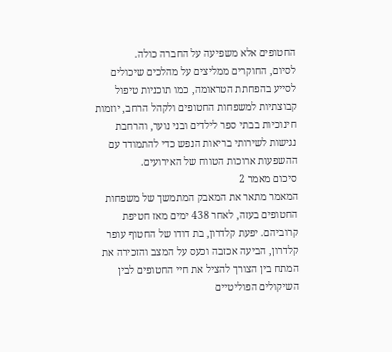החטופים אלא משפיעה על החברה כולה.
לסיום, החוקרים ממליצים על מהלכים שיכולים לסייע בהפחתת הטראומה, כמו תוכניות טיפול קבוצתיות למשפחות החטופים ולקהל הרחב, יוזמות חינוכיות בבתי ספר לילדים ובני נוער, והרחבת נגישות לשירותי בריאות הנפש כדי להתמודד עם ההשפעות ארוכות הטווח של האירועים.
סיכום מאמר 2
המאמר מתאר את המאבק המתמשך של משפחות החטופים בעזה, לאחר 438 ימים מאז חטיפת קרוביהם. יפעת קלדרון, בת דודו של החטוף עופר קלדרון, הביעה אכזבה וכעס על המצב והזכירה את המתח בין הצורך להציל את חיי החטופים לבין השיקולים הפוליטיים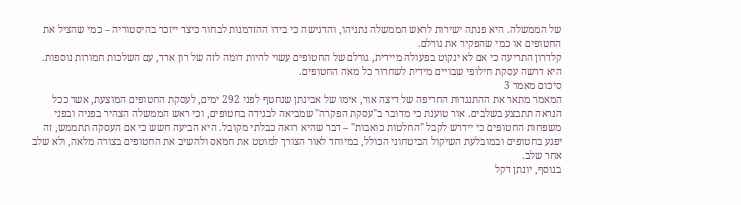של הממשלה. היא פנתה ישירות לראש הממשלה נתניהו, והדגישה כי בידו ההזדמנות לבחור כיצד ייזכר בהיסטוריה – כמי שהציל את החטופים או כמי שהפקיר את גורלם.
קלדרון התריעה כי אם לא ינקוט בפעולה מיידית, גורלם של החטופים עשוי להיות דומה לזה של רון ארד, עם השלכות חמורות נוספות. היא דרשה עסקת חילופי שבויים מידית לשחרור כל מאה החטופים.
סיכום מאמר 3
המאמר מתאר את ההתנגדות החריפה של דיצה אור, אימו של אבינתן שנחטף לפני 292 ימים, לעסקת החטופים המוצעת, אשר ככל הנראה תתבצע בשלבים. אור טוענת כי מדובר ב"עסקת הפקרה" שמביאה לבגידה בחטופים, וכי ראש הממשלה הצהיר בפניה ובפני משפחות החטופים כי יידרש לקבל "החלטות כואבות" – דבר שהיא רואה כבלתי מקובל. היא הביעה חשש כי אם העסקה תתממש, זה יפגע בחטופים ובמובלעת השיקול הביטחוני הכולל, במיוחד לאור הצורך למוטט את חמאס ולהשיב את החטופים בצורה מלאה, ולא שלב אחר שלב.
בנוסף, יונתן דקל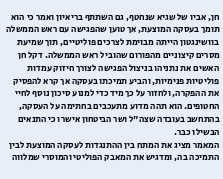חן, אביו של שגיא שנחטף, גם השתתף בריאיון ואמר כי הוא תומך בעסקה המוצעת, אך טוען שהפגישה עם ראש הממשלה בוושינגטון הייתה מבוימת לצרכים פוליטיים, תוך שמיעת מסרים קיצוניים מהפורום שהוביל ראש הממשלה. דקל חן האשים את נתניהו בניצול הפגישה לצורך חיזוק עמדות פוליטיות פנימיות, והביע תמיכתו בעסקה אך קרא להפסיק את ההפקרה, ולחזור על כך מיד כדי למנוע סיכון נוסף לחיי החטופים. הוא תהה מדוע מתעכבים בחתימה על העסקה, בהתחשב בעובדה שצה"ל ושר הביטחון אישרו כי התנאים הבשילו כבר.
המאמר מציג את המתח בין ההתנגדות לעסקה המוצעת לבין התמיכה בה, ומדגיש את המאבק הפוליטי והמוסרי שמלווה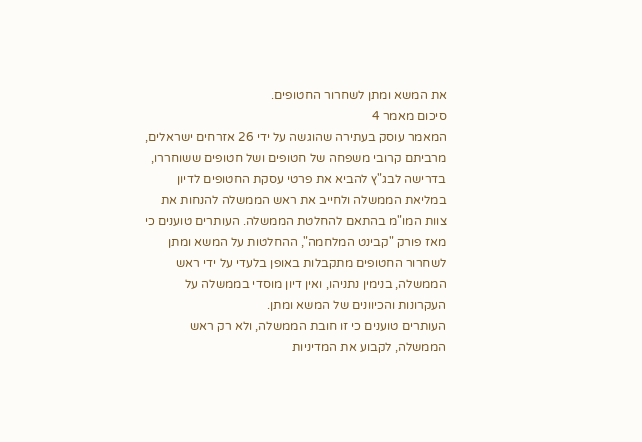את המשא ומתן לשחרור החטופים.
סיכום מאמר 4
המאמר עוסק בעתירה שהוגשה על ידי 26 אזרחים ישראלים, מרביתם קרובי משפחה של חטופים ושל חטופים ששוחררו, בדרישה לבג"ץ להביא את פרטי עסקת החטופים לדיון במליאת הממשלה ולחייב את ראש הממשלה להנחות את צוות המו"מ בהתאם להחלטת הממשלה. העותרים טוענים כי מאז פורק "קבינט המלחמה", ההחלטות על המשא ומתן לשחרור החטופים מתקבלות באופן בלעדי על ידי ראש הממשלה, בנימין נתניהו, ואין דיון מוסדי בממשלה על העקרונות והכיוונים של המשא ומתן.
העותרים טוענים כי זו חובת הממשלה, ולא רק ראש הממשלה, לקבוע את המדיניות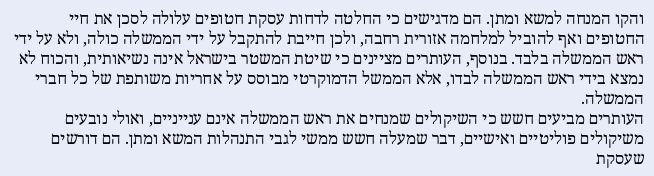והקו המנחה למשא ומתן. הם מדגישים כי החלטה לדחות עסקת חטופים עלולה לסכן את חיי החטופים ואף להוביל למלחמה אזורית רחבה, ולכן חייבת להתקבל על ידי הממשלה כולה, ולא על ידי ראש הממשלה בלבד. בנוסף, העותרים מציינים כי שיטת המשטר בישראל אינה נשיאותית, והכוח לא נמצא בידי ראש הממשלה לבדו, אלא הממשל הדמוקרטי מבוסס על אחריות משותפת של כל חברי הממשלה.
העותרים מביעים חשש כי השיקולים שמנחים את ראש הממשלה אינם ענייניים, ואולי נובעים משיקולים פוליטיים ואישיים, דבר שמעלה חשש ממשי לגבי התנהלות המשא ומתן. הם דורשים שעסקת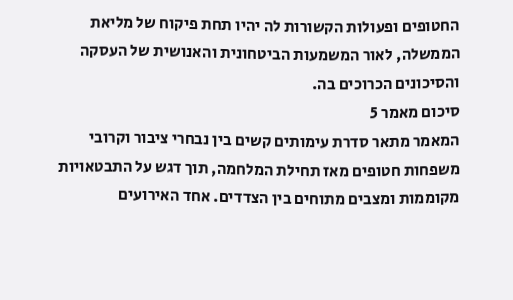החטופים ופעולות הקשורות לה יהיו תחת פיקוח של מליאת הממשלה, לאור המשמעות הביטחונית והאנושית של העסקה והסיכונים הכרוכים בה.
סיכום מאמר 5
המאמר מתאר סדרת עימותים קשים בין נבחרי ציבור וקרובי משפחות חטופים מאז תחילת המלחמה, תוך דגש על התבטאויות מקוממות ומצבים מתוחים בין הצדדים. אחד האירועים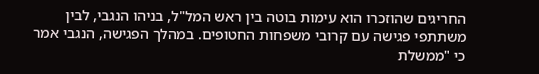החריגים שהוזכרו הוא עימות בוטה בין ראש המל"ל, בניהו הנגבי, לבין משתתפי פגישה עם קרובי משפחות החטופים. במהלך הפגישה, הנגבי אמר כי "ממשלת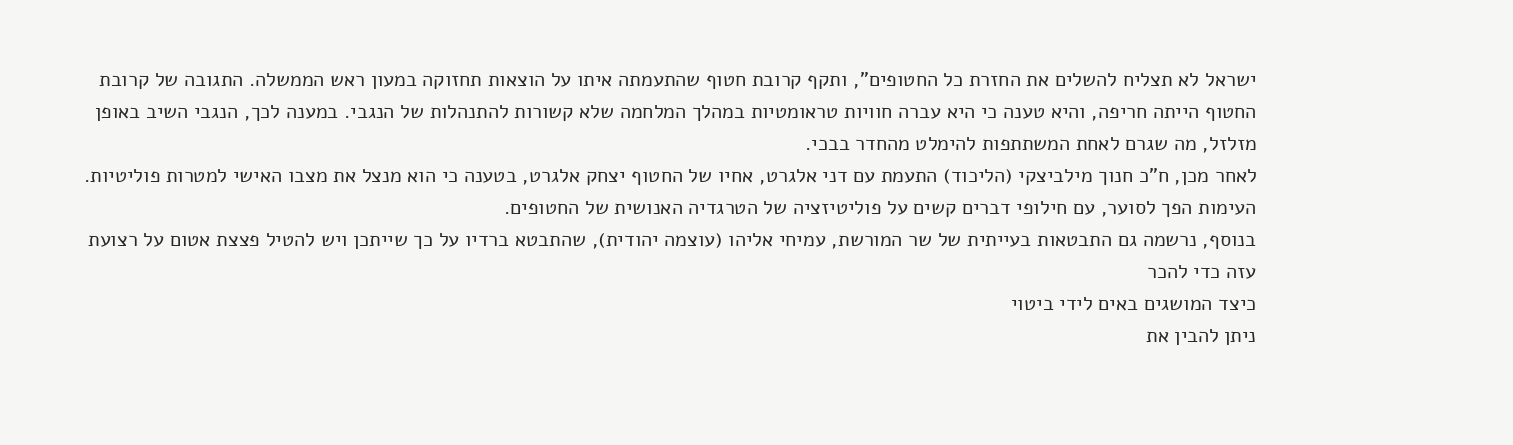ישראל לא תצליח להשלים את החזרת כל החטופים", ותקף קרובת חטוף שהתעמתה איתו על הוצאות תחזוקה במעון ראש הממשלה. התגובה של קרובת החטוף הייתה חריפה, והיא טענה כי היא עברה חוויות טראומטיות במהלך המלחמה שלא קשורות להתנהלות של הנגבי. במענה לכך, הנגבי השיב באופן מזלזל, מה שגרם לאחת המשתתפות להימלט מהחדר בבכי.
לאחר מכן, ח"כ חנוך מילביצקי (הליכוד) התעמת עם דני אלגרט, אחיו של החטוף יצחק אלגרט, בטענה כי הוא מנצל את מצבו האישי למטרות פוליטיות. העימות הפך לסוער, עם חילופי דברים קשים על פוליטיזציה של הטרגדיה האנושית של החטופים.
בנוסף, נרשמה גם התבטאות בעייתית של שר המורשת, עמיחי אליהו (עוצמה יהודית), שהתבטא ברדיו על כך שייתכן ויש להטיל פצצת אטום על רצועת עזה כדי להכר
כיצד המושגים באים לידי ביטוי
ניתן להבין את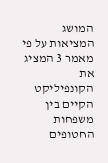המושג המציאות על פי מאמר 3 המציג את הקונפיליקט הקיים בין משפחות החטופים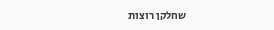שחלקן רוצות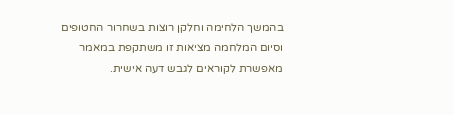בהמשך הלחימה וחלקן רוצות בשחרור החטופים וסיום המלחמה מציאות זו משתקפת במאמר מאפשרת לקוראים לגבש דעה אישית.